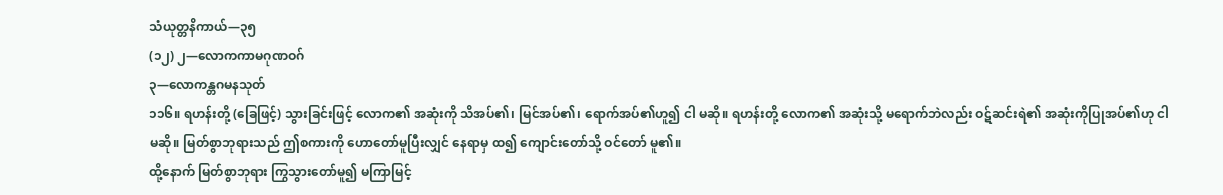သံယုတ္တနိကာယ်—၃၅
(၁၂) ၂—လောကကာမဂုဏဝဂ်
၃—လောကန္တဂမနသုတ်
၁၁၆။ ရဟန်းတို့ (ခြေဖြင့်) သွားခြင်းဖြင့် လောက၏ အဆုံးကို သိအပ်၏၊ မြင်အပ်၏၊ ရောက်အပ်၏ဟူ၍ ငါ မဆို။ ရဟန်းတို့ လောက၏ အဆုံးသို့ မရောက်ဘဲလည်း ဝဋ်ဆင်းရဲ၏ အဆုံးကိုပြုအပ်၏ဟု ငါ မဆို။ မြတ်စွာဘုရားသည် ဤစကားကို ဟောတော်မူပြီးလျှင် နေရာမှ ထ၍ ကျောင်းတော်သို့ ဝင်တော် မူ၏။
ထို့နောက် မြတ်စွာဘုရား ကြွသွားတော်မူ၍ မကြာမြင့်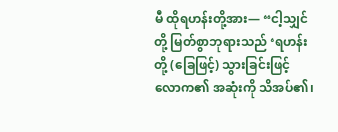မီ ထိုရဟန်းတို့အား— “ငါ့သျှင်တို့ မြတ်စွာဘုရားသည် ‘ရဟန်းတို့ (ခြေဖြင့်) သွားခြင်းဖြင့် လောက၏ အဆုံးကို သိအပ်၏၊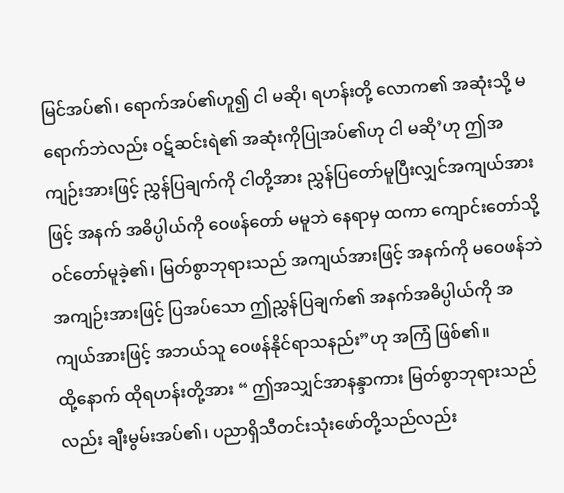မြင်အပ်၏၊ ရောက်အပ်၏ဟူ၍ ငါ မဆို၊ ရဟန်းတို့ လောက၏ အဆုံးသို့ မရောက်ဘဲလည်း ဝဋ်ဆင်းရဲ၏ အဆုံးကိုပြုအပ်၏ဟု ငါ မဆို’ဟု ဤအကျဉ်းအားဖြင့် ညွှန်ပြချက်ကို ငါတို့အား ညွှန်ပြတော်မူပြီးလျှင်အကျယ်အားဖြင့် အနက် အဓိပ္ပါယ်ကို ဝေဖန်တော် မမူဘဲ နေရာမှ ထကာ ကျောင်းတော်သို့ဝင်တော်မူခဲ့၏၊ မြတ်စွာဘုရားသည် အကျယ်အားဖြင့် အနက်ကို မဝေဖန်ဘဲ အကျဉ်းအားဖြင့် ပြအပ်သော ဤညွှန်ပြချက်၏ အနက်အဓိပ္ပါယ်ကို အကျယ်အားဖြင့် အဘယ်သူ ဝေဖန်နိုင်ရာသနည်း”ဟု အကြံ ဖြစ်၏။
ထို့နောက် ထိုရဟန်းတို့အား “ ဤအသျှင်အာနန္ဒာကား မြတ်စွာဘုရားသည်လည်း ချီးမွမ်းအပ်၏၊ ပညာရှိသီတင်းသုံးဖော်တို့သည်လည်း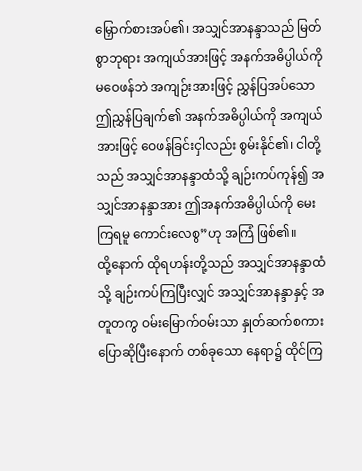မြှောက်စားအပ်၏၊ အသျှင်အာနန္ဒာသည် မြတ်စွာဘုရား အကျယ်အားဖြင့် အနက်အဓိပ္ပါယ်ကို မဝေဖန်ဘဲ အကျဉ်းအားဖြင့် ညွှန်ပြအပ်သော ဤညွှန်ပြချက်၏ အနက်အဓိပ္ပါယ်ကို အကျယ်အားဖြင့် ဝေဖန်ခြင်းငှါလည်း စွမ်းနိုင်၏၊ ငါတို့သည် အသျှင်အာနန္ဒာထံသို့ ချဉ်းကပ်ကုန်၍ အသျှင်အာနန္ဒာအား ဤအနက်အဓိပ္ပါယ်ကို မေးကြရမူ ကောင်းလေစွ”ဟု အကြံ ဖြစ်၏။
ထို့နောက် ထိုရဟန်းတို့သည် အသျှင်အာနန္ဒာထံသို့ ချဉ်းကပ်ကြပြီးလျှင် အသျှင်အာနန္ဒာနှင့် အတူတကွ ဝမ်းမြောက်ဝမ်းသာ နှုတ်ဆက်စကား ပြောဆိုပြီးနောက် တစ်ခုသော နေရာ၌ ထိုင်ကြ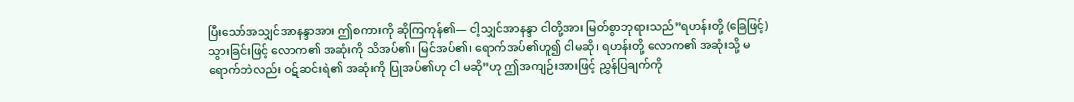ပြီးသော်အသျှင်အာနန္ဒာအား ဤစကားကို ဆိုကြကုန်၏— ငါ့သျှင်အာနန္ဒာ ငါတို့အား မြတ်စွာဘုရားသည်”ရဟန်းတို့ (ခြေဖြင့်) သွားခြင်းဖြင့် လောက၏ အဆုံးကို သိအပ်၏၊ မြင်အပ်၏၊ ရောက်အပ်၏ဟူ၍ ငါမဆို၊ ရဟန်းတို့ လောက၏ အဆုံးသို့ မရောက်ဘဲလည်း ဝဋ်ဆင်းရဲ၏ အဆုံးကို ပြုအပ်၏ဟု ငါ မဆို”ဟု ဤအကျဉ်းအားဖြင့် ညွှန်ပြချက်ကို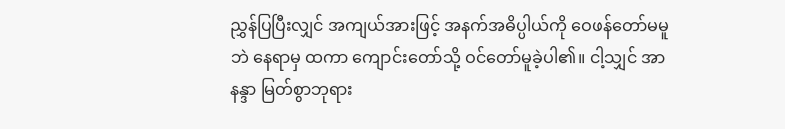ညွှန်ပြပြီးလျှင် အကျယ်အားဖြင့် အနက်အဓိပ္ပါယ်ကို ဝေဖန်တော်မမူဘဲ နေရာမှ ထကာ ကျောင်းတော်သို့ ဝင်တော်မူခဲ့ပါ၏။ ငါ့သျှင် အာနန္ဒာ မြတ်စွာဘုရား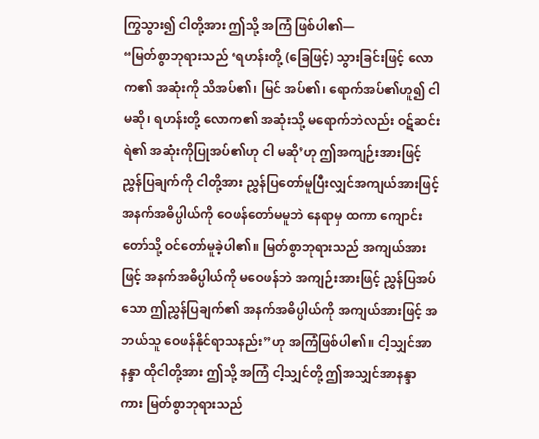ကြွသွား၍ ငါတို့အား ဤသို့ အကြံ ဖြစ်ပါ၏—
“မြတ်စွာဘုရားသည် ‘ရဟန်းတို့ (ခြေဖြင့်) သွားခြင်းဖြင့် လောက၏ အဆုံးကို သိအပ်၏၊ မြင် အပ်၏၊ ရောက်အပ်၏ဟူ၍ ငါ မဆို၊ ရဟန်းတို့ လောက၏ အဆုံးသို့ မရောက်ဘဲလည်း ဝဋ်ဆင်းရဲ၏ အဆုံးကိုပြုအပ်၏ဟု ငါ မဆို’ဟု ဤအကျဉ်းအားဖြင့် ညွှန်ပြချက်ကို ငါတို့အား ညွှန်ပြတော်မူပြီးလျှင်အကျယ်အားဖြင့် အနက်အဓိပ္ပါယ်ကို ဝေဖန်တော်မမူဘဲ နေရာမှ ထကာ ကျောင်းတော်သို့ ဝင်တော်မူခဲ့ပါ၏။ မြတ်စွာဘုရားသည် အကျယ်အားဖြင့် အနက်အဓိပ္ပါယ်ကို မဝေဖန်ဘဲ အကျဉ်းအားဖြင့် ညွှန်ပြအပ်သော ဤညွှန်ပြချက်၏ အနက်အဓိပ္ပါယ်ကို အကျယ်အားဖြင့် အဘယ်သူ ဝေဖန်နိုင်ရာသနည်း”ဟု အကြံဖြစ်ပါ၏။ ငါ့သျှင်အာနန္ဒာ ထိုငါတို့အား ဤသို့ အကြံ ငါ့သျှင်တို့ ဤအသျှင်အာနန္ဒာကား မြတ်စွာဘုရားသည်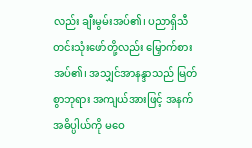လည်း ချီးမွမ်းအပ်၏၊ ပညာရှိသီတင်းသုံးဖော်တို့လည်း မြှောက်စားအပ်၏၊ အသျှင်အာနန္ဒာသည် မြတ်စွာဘုရား အကျယ်အားဖြင့် အနက်အဓိပ္ပါယ်ကို မဝေ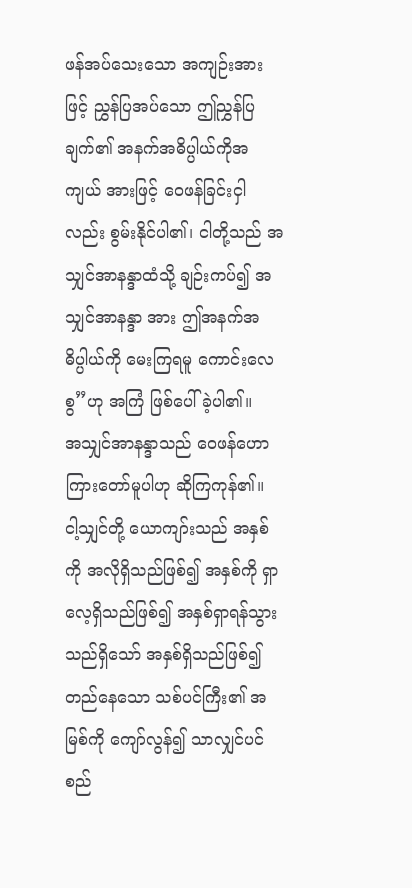ဖန်အပ်သေးသော အကျဉ်းအားဖြင့် ညွှန်ပြအပ်သော ဤညွှန်ပြချက်၏ အနက်အဓိပ္ပါယ်ကိုအကျယ် အားဖြင့် ဝေဖန်ခြင်းငှါလည်း စွမ်းနိုင်ပါ၏၊ ငါတို့သည် အသျှင်အာနန္ဒာထံသို့ ချဉ်းကပ်၍ အသျှင်အာနန္ဒာ အား ဤအနက်အဓိပ္ပါယ်ကို မေးကြရမူ ကောင်းလေစွ”ဟု အကြံ ဖြစ်ပေါ်ခဲ့ပါ၏။
အသျှင်အာနန္ဒာသည် ဝေဖန်ဟောကြားတော်မူပါဟု ဆိုကြကုန်၏။
ငါ့သျှင်တို့ ယောကျာ်းသည် အနှစ်ကို အလိုရှိသည်ဖြစ်၍ အနှစ်ကို ရှာလေ့ရှိသည်ဖြစ်၍ အနှစ်ရှာရန်သွားသည်ရှိသော် အနှစ်ရှိသည်ဖြစ်၍ တည်နေသော သစ်ပင်ကြီး၏ အမြစ်ကို ကျော်လွန်၍ သာလျှင်ပင်စည်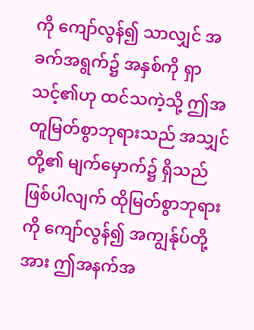ကို ကျော်လွန်၍ သာလျှင် အခက်အရွက်၌ အနှစ်ကို ရှာသင့်၏ဟု ထင်သကဲ့သို့ ဤအတူမြတ်စွာဘုရားသည် အသျှင်တို့၏ မျက်မှောက်၌ ရှိသည်ဖြစ်ပါလျက် ထိုမြတ်စွာဘုရားကို ကျော်လွန်၍ အကျွန်ုပ်တို့အား ဤအနက်အ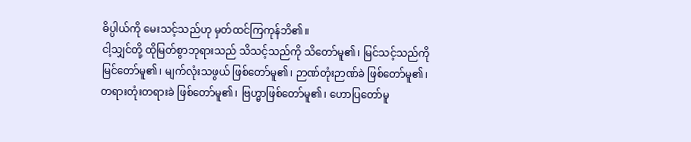ဓိပ္ပါယ်ကို မေးသင့်သည်ဟု မှတ်ထင်ကြကုန်ဘိ၏။
ငါ့သျှင်တို့ ထိုမြတ်စွာဘုရားသည် သိသင့်သည်ကို သိတော်မူ၏၊ မြင်သင့်သည်ကို မြင်တော်မူ၏၊ မျက်လုံးသဖွယ် ဖြစ်တော်မူ၏၊ ဉာဏ်တုံးဉာဏ်ခဲ ဖြစ်တော်မူ၏၊ တရားတုံးတရားခဲ ဖြစ်တော်မူ၏၊ ဗြဟ္မာဖြစ်တော်မူ၏၊ ဟောပြတော်မူ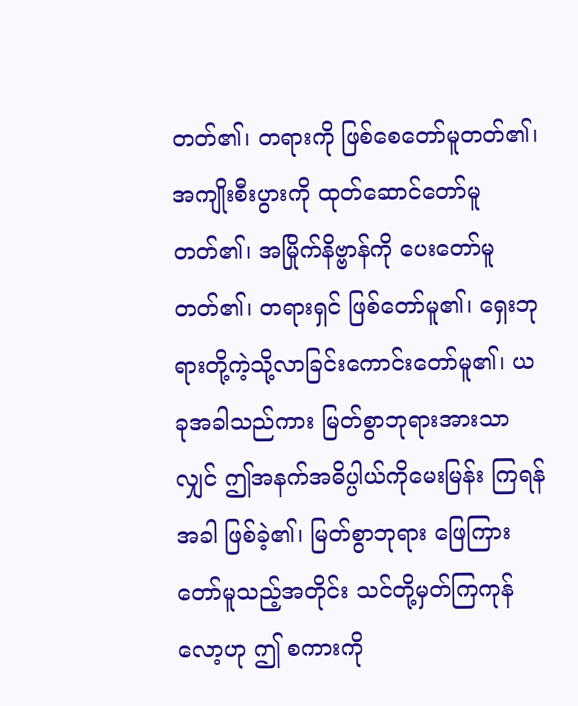တတ်၏၊ တရားကို ဖြစ်စေတော်မူတတ်၏၊ အကျိုးစီးပွားကို ထုတ်ဆောင်တော်မူတတ်၏၊ အမြိုက်နိဗ္ဗာန်ကို ပေးတော်မူတတ်၏၊ တရားရှင် ဖြစ်တော်မူ၏၊ ရှေးဘုရားတို့ကဲ့သို့လာခြင်းကောင်းတော်မူ၏၊ ယခုအခါသည်ကား မြတ်စွာဘုရားအားသာလျှင် ဤအနက်အဓိပ္ပါယ်ကိုမေးမြန်း ကြရန် အခါ ဖြစ်ခဲ့၏၊ မြတ်စွာဘုရား ဖြေကြားတော်မူသည့်အတိုင်း သင်တို့မှတ်ကြကုန်လော့ဟု ဤ စကားကို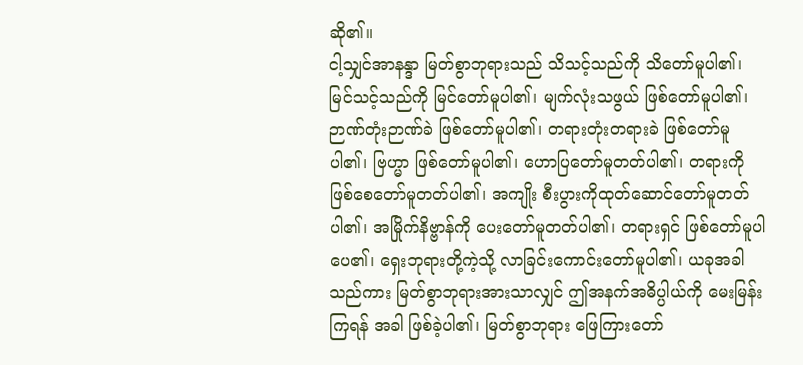ဆို၏။
ငါ့သျှင်အာနန္ဒာ မြတ်စွာဘုရားသည် သိသင့်သည်ကို သိတော်မူပါ၏၊ မြင်သင့်သည်ကို မြင်တော်မူပါ၏၊ မျက်လုံးသဖွယ် ဖြစ်တော်မူပါ၏၊ ဉာဏ်တုံးဉာဏ်ခဲ ဖြစ်တော်မူပါ၏၊ တရားတုံးတရားခဲ ဖြစ်တော်မူပါ၏၊ ဗြဟ္မာ ဖြစ်တော်မူပါ၏၊ ဟောပြတော်မူတတ်ပါ၏၊ တရားကို ဖြစ်စေတော်မူတတ်ပါ၏၊ အကျိုး စီးပွားကိုထုတ်ဆောင်တော်မူတတ်ပါ၏၊ အမြိုက်နိဗ္ဗာန်ကို ပေးတော်မူတတ်ပါ၏၊ တရားရှင် ဖြစ်တော်မူပါ ပေ၏၊ ရှေးဘုရားတို့ကဲ့သို့ လာခြင်းကောင်းတော်မူပါ၏၊ ယခုအခါသည်ကား မြတ်စွာဘုရားအားသာလျှင် ဤအနက်အဓိပ္ပါယ်ကို မေးမြန်းကြရန် အခါ ဖြစ်ခဲ့ပါ၏၊ မြတ်စွာဘုရား ဖြေကြားတော်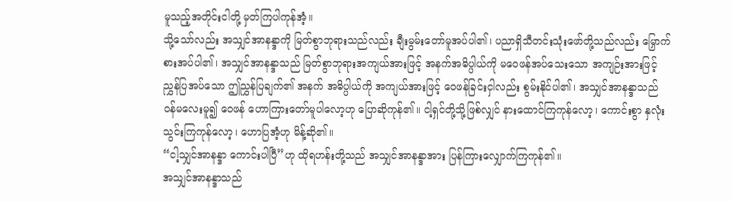မူသည့်အတိုင်းငါတို့ မှတ်ကြပါကုန်အံ့။
သို့သော်လည်း အသျှင်အာနန္ဒာကို မြတ်စွာဘုရားသည်လည်း ချီးမွမ်းတော်မူအပ်ပါ၏၊ ပညာရှိသီတင်းသုံးဖော်တို့သည်လည်း မြှောက်စားအပ်ပါ၏၊ အသျှင်အာနန္ဒာသည် မြတ်စွာဘုရားအကျယ်အားဖြင့် အနက်အဓိပ္ပါယ်ကို မဝေဖန်အပ်သေးသော အကျဉ်းအားဖြင့် ညွှန်ပြအပ်သော ဤညွှန်ပြချက်၏ အနက် အဓိပ္ပါယ်ကို အကျယ်အားဖြင့် ဝေဖန်ခြင်းငှါလည်း စွမ်းနိုင်ပါ၏၊ အသျှင်အာနန္ဒာသည် ဝန်မလေးမူ၍ ဝေဖန် ဟောကြားတော်မူပါလော့ဟု ပြောဆိုကုန်၏။ ငါ့ရှင်တို့သို့ဖြစ်လျှင် နားထောင်ကြကုန်လော့၊ ကောင်းစွာ နှလုံးသွင်းကြကုန်လော့၊ ဟောပြအံ့ဟု မိန့်ဆို၏။
“ငါ့သျှင်အာနန္ဒာ ကောင်းပါပြီ”ဟု ထိုရဟန်းတို့သည် အသျှင်အာနန္ဒာအား ပြန်ကြားလျှောက်ကြကုန်၏။
အသျှင်အာနန္ဒာသည်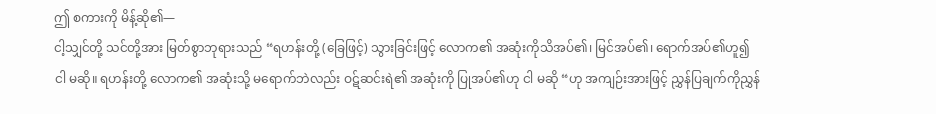ဤ စကားကို မိန့်ဆို၏—
ငါ့သျှင်တို့ သင်တို့အား မြတ်စွာဘုရားသည် “ရဟန်းတို့ (ခြေဖြင့်) သွားခြင်းဖြင့် လောက၏ အဆုံးကိုသိအပ်၏၊ မြင်အပ်၏၊ ရောက်အပ်၏ဟူ၍ ငါ မဆို။ ရဟန်းတို့ လောက၏ အဆုံးသို့ မရောက်ဘဲလည်း ဝဋ်ဆင်းရဲ၏ အဆုံးကို ပြုအပ်၏ဟု ငါ မဆို “ဟု အကျဉ်းအားဖြင့် ညွှန်ပြချက်ကိုညွှန်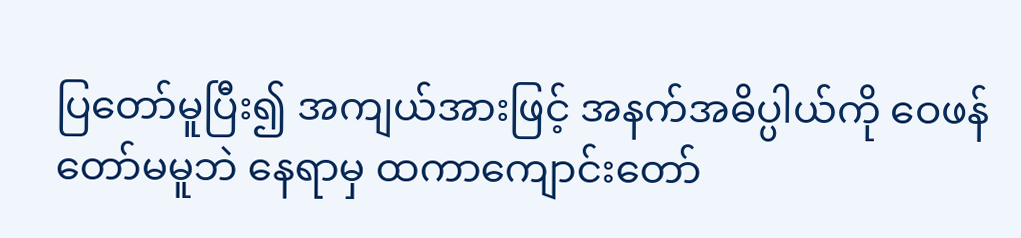ပြတော်မူပြီး၍ အကျယ်အားဖြင့် အနက်အဓိပ္ပါယ်ကို ဝေဖန်တော်မမူဘဲ နေရာမှ ထကာကျောင်းတော်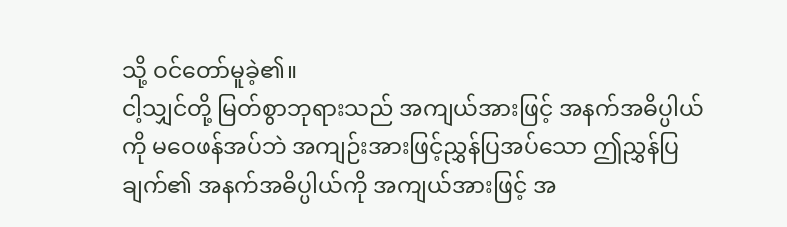သို့ ဝင်တော်မူခဲ့၏။
ငါ့သျှင်တို့ မြတ်စွာဘုရားသည် အကျယ်အားဖြင့် အနက်အဓိပ္ပါယ်ကို မဝေဖန်အပ်ဘဲ အကျဉ်းအားဖြင့်ညွှန်ပြအပ်သော ဤညွှန်ပြချက်၏ အနက်အဓိပ္ပါယ်ကို အကျယ်အားဖြင့် အ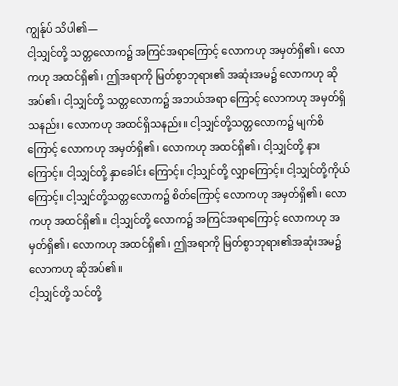ကျွန်ုပ် သိပါ၏—
ငါ့သျှင်တို့ သတ္တလောက၌ အကြင်အရာကြောင့် လောကဟု အမှတ်ရှိ၏၊ လောကဟု အထင်ရှိ၏၊ ဤအရာကို မြတ်စွာဘုရား၏ အဆုံးအမ၌ လောကဟု ဆိုအပ်၏၊ ငါ့သျှင်တို့ သတ္တလောက၌ အဘယ်အရာ ကြောင့် လောကဟု အမှတ်ရှိသနည်း၊ လောကဟု အထင်ရှိသနည်း။ ငါ့သျှင်တို့သတ္တလောက၌ မျက်စိ ကြောင့် လောကဟု အမှတ်ရှိ၏၊ လောကဟု အထင်ရှိ၏၊ ငါ့သျှင်တို့ နားကြောင့်။ ငါ့သျှင်တို့ နှာခေါင်း ကြောင့်။ ငါ့သျှင်တို့ လျှာကြောင့်။ ငါ့သျှင်တို့ကိုယ်ကြောင့်။ ငါ့သျှင်တို့သတ္တလောက၌ စိတ်ကြောင့် လောကဟု အမှတ်ရှိ၏၊ လောကဟု အထင်ရှိ၏။ ငါ့သျှင်တို့ လောက၌ အကြင်အရာကြောင့် လောကဟု အမှတ်ရှိ၏၊ လောကဟု အထင်ရှိ၏၊ ဤအရာကို မြတ်စွာဘုရား၏အဆုံးအမ၌ လောကဟု ဆိုအပ်၏။
ငါ့သျှင်တို့ သင်တို့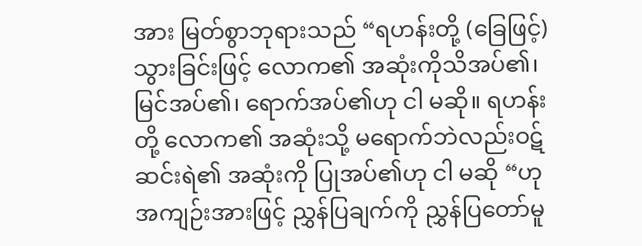အား မြတ်စွာဘုရားသည် “ရဟန်းတို့ (ခြေဖြင့်) သွားခြင်းဖြင့် လောက၏ အဆုံးကိုသိအပ်၏၊ မြင်အပ်၏၊ ရောက်အပ်၏ဟု ငါ မဆို။ ရဟန်းတို့ လောက၏ အဆုံးသို့ မရောက်ဘဲလည်းဝဋ်ဆင်းရဲ၏ အဆုံးကို ပြုအပ်၏ဟု ငါ မဆို “ဟု အကျဉ်းအားဖြင့် ညွှန်ပြချက်ကို ညွှန်ပြတော်မူ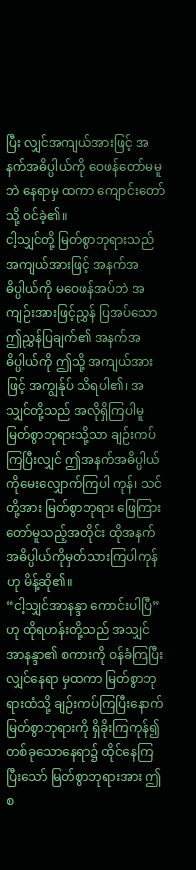ပြီး လျှင်အကျယ်အားဖြင့် အနက်အဓိပ္ပါယ်ကို ဝေဖန်တော်မမူဘဲ နေရာမှ ထကာ ကျောင်းတော်သို့ ဝင်ခဲ့၏။
ငါ့သျှင်တို့ မြတ်စွာဘုရားသည် အကျယ်အားဖြင့် အနက်အဓိပ္ပါယ်ကို မဝေဖန်အပ်ဘဲ အကျဉ်းအားဖြင့်ညွှန် ပြအပ်သော ဤညွှန်ပြချက်၏ အနက်အဓိပ္ပါယ်ကို ဤသို့ အကျယ်အားဖြင့် အကျွန်ုပ် သိရပါ၏၊ အသျှင်တို့သည် အလိုရှိကြပါမူ မြတ်စွာဘုရားသို့သာ ချဉ်းကပ်ကြပြီးလျှင် ဤအနက်အဓိပ္ပါယ်ကိုမေးလျှောက်ကြပါ ကုန်၊ သင်တို့အား မြတ်စွာဘုရား ဖြေကြားတော်မူသည့်အတိုင်း ထိုအနက်အဓိပ္ပါယ်ကိုမှတ်သားကြပါကုန်ဟု မိန့်ဆို၏။
“ငါ့သျှင်အာနန္ဒာ ကောင်းပါပြီ”ဟု ထိုရဟန်းတို့သည် အသျှင်အာနန္ဒာ၏ စကားကို ဝန်ခံကြပြီးလျှင်နေရာ မှထကာ မြတ်စွာဘုရားထံသို့ ချဉ်းကပ်ကြပြီးနောက် မြတ်စွာဘုရားကို ရှိခိုးကြကုန်၍ တစ်ခုသောနေရာ၌ ထိုင်နေကြပြီးသော် မြတ်စွာဘုရားအား ဤစ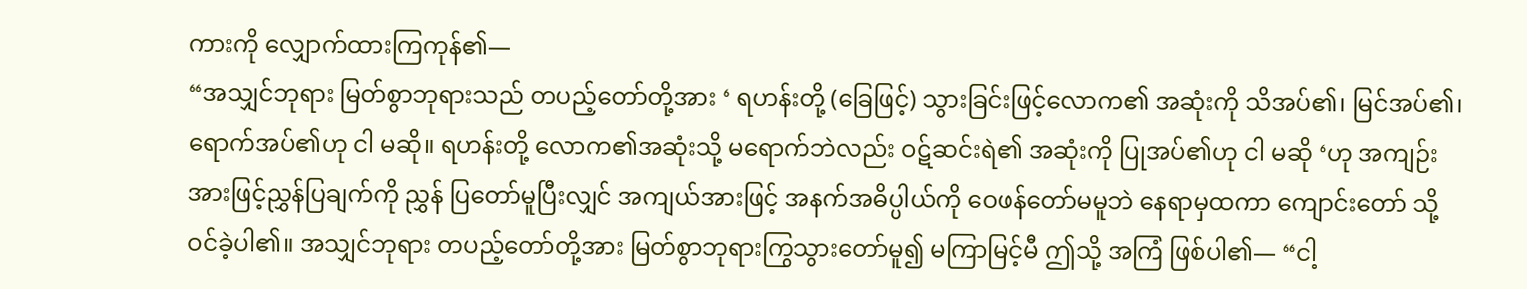ကားကို လျှောက်ထားကြကုန်၏—
“အသျှင်ဘုရား မြတ်စွာဘုရားသည် တပည့်တော်တို့အား ‘ ရဟန်းတို့ (ခြေဖြင့်) သွားခြင်းဖြင့်လောက၏ အဆုံးကို သိအပ်၏၊ မြင်အပ်၏၊ ရောက်အပ်၏ဟု ငါ မဆို။ ရဟန်းတို့ လောက၏အဆုံးသို့ မရောက်ဘဲလည်း ဝဋ်ဆင်းရဲ၏ အဆုံးကို ပြုအပ်၏ဟု ငါ မဆို ‘ဟု အကျဉ်းအားဖြင့်ညွှန်ပြချက်ကို ညွှန် ပြတော်မူပြီးလျှင် အကျယ်အားဖြင့် အနက်အဓိပ္ပါယ်ကို ဝေဖန်တော်မမူဘဲ နေရာမှထကာ ကျောင်းတော် သို့ ဝင်ခဲ့ပါ၏။ အသျှင်ဘုရား တပည့်တော်တို့အား မြတ်စွာဘုရားကြွသွားတော်မူ၍ မကြာမြင့်မီ ဤသို့ အကြံ ဖြစ်ပါ၏— “ငါ့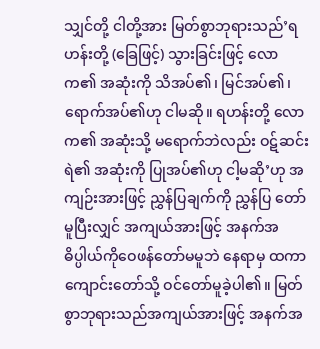သျှင်တို့ ငါတို့အား မြတ်စွာဘုရားသည်’ရဟန်းတို့ (ခြေဖြင့်) သွားခြင်းဖြင့် လောက၏ အဆုံးကို သိအပ်၏၊ မြင်အပ်၏၊ ရောက်အပ်၏ဟု ငါမဆို။ ရဟန်းတို့ လောက၏ အဆုံးသို့ မရောက်ဘဲလည်း ဝဋ်ဆင်းရဲ၏ အဆုံးကို ပြုအပ်၏ဟု ငါ့မဆို’ဟု အကျဉ်းအားဖြင့် ညွှန်ပြချက်ကို ညွှန်ပြ တော်မူပြီးလျှင် အကျယ်အားဖြင့် အနက်အဓိပ္ပါယ်ကိုဝေဖန်တော်မမူဘဲ နေရာမှ ထကာ ကျောင်းတော်သို့ ဝင်တော်မူခဲ့ပါ၏။ မြတ်စွာဘုရားသည်အကျယ်အားဖြင့် အနက်အ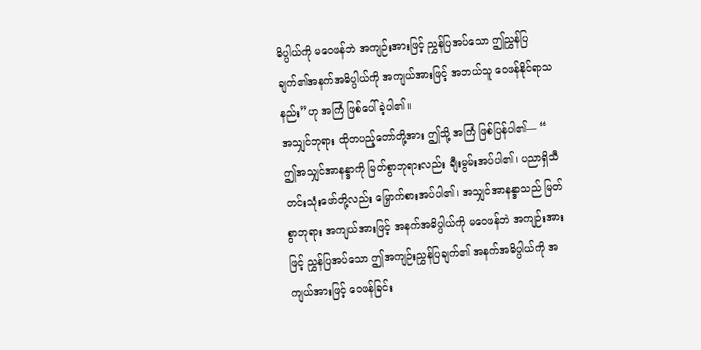ဓိပ္ပါယ်ကို မဝေဖန်ဘဲ အကျဉ်းအားဖြင့် ညွှန်ပြအပ်သော ဤညွှန်ပြချက်၏အနက်အဓိပ္ပါယ်ကို အကျယ်အားဖြင့် အဘယ်သူ ဝေဖန်နိုင်ရာသနည်း”ဟု အကြံ ဖြစ်ပေါ်ခဲ့ပါ၏။
အသျှင်ဘုရား ထိုတပည့်တော်တို့အား ဤသို့ အကြံ ဖြစ်ပြန်ပါ၏— “ ဤအသျှင်အာနန္ဒာကို မြတ်စွာဘုရားလည်း ချီးမွမ်းအပ်ပါ၏၊ ပညာရှိသီတင်းသုံးဖော်တို့လည်း မြှောက်စားအပ်ပါ၏၊ အသျှင်အာနန္ဒာသည် မြတ်စွာဘုရား အကျယ်အားဖြင့် အနက်အဓိပ္ပါယ်ကို မဝေဖန်ဘဲ အကျဉ်းအားဖြင့် ညွှန်ပြအပ်သော ဤအကျဉ်းညွှန်ပြချက်၏ အနက်အဓိပ္ပါယ်ကို အကျယ်အားဖြင့် ဝေဖန်ခြင်း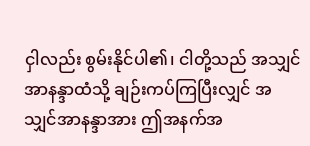ငှါလည်း စွမ်းနိုင်ပါ၏၊ ငါတို့သည် အသျှင်အာနန္ဒာထံသို့ ချဉ်းကပ်ကြပြီးလျှင် အသျှင်အာနန္ဒာအား ဤအနက်အ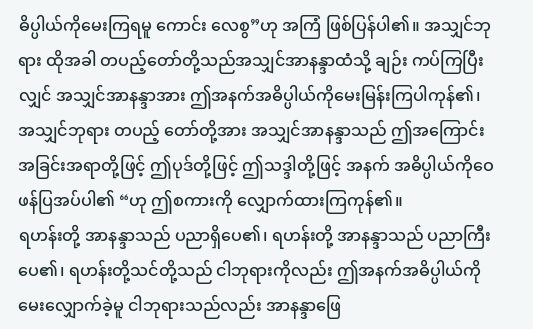ဓိပ္ပါယ်ကိုမေးကြရမူ ကောင်း လေစွ”ဟု အကြံ ဖြစ်ပြန်ပါ၏။ အသျှင်ဘုရား ထိုအခါ တပည့်တော်တို့သည်အသျှင်အာနန္ဒာထံသို့ ချဉ်း ကပ်ကြပြီးလျှင် အသျှင်အာနန္ဒာအား ဤအနက်အဓိပ္ပါယ်ကိုမေးမြန်းကြပါကုန်၏၊ အသျှင်ဘုရား တပည့် တော်တို့အား အသျှင်အာနန္ဒာသည် ဤအကြောင်းအခြင်းအရာတို့ဖြင့် ဤပုဒ်တို့ဖြင့် ဤသဒ္ဒါတို့ဖြင့် အနက် အဓိပ္ပါယ်ကိုဝေဖန်ပြအပ်ပါ၏ “ဟု ဤစကားကို လျှောက်ထားကြကုန်၏။
ရဟန်းတို့ အာနန္ဒာသည် ပညာရှိပေ၏၊ ရဟန်းတို့ အာနန္ဒာသည် ပညာကြီးပေ၏၊ ရဟန်းတို့သင်တို့သည် ငါဘုရားကိုလည်း ဤအနက်အဓိပ္ပါယ်ကို မေးလျှောက်ခဲ့မူ ငါဘုရားသည်လည်း အာနန္ဒာဖြေ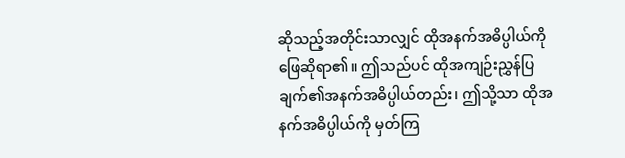ဆိုသည့်အတိုင်းသာလျှင် ထိုအနက်အဓိပ္ပါယ်ကို ဖြေဆိုရာ၏။ ဤသည်ပင် ထိုအကျဉ်းညွှန်ပြချက်၏အနက်အဓိပ္ပါယ်တည်း၊ ဤသို့သာ ထိုအနက်အဓိပ္ပါယ်ကို မှတ်ကြ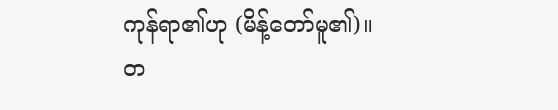ကုန်ရာ၏ဟု (မိန့်တော်မူ၏)။
တ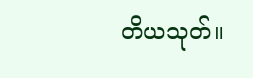တိယသုတ်။